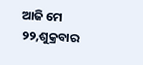ଆଜି ମେ ୨୨,ଶୁକ୍ରବାର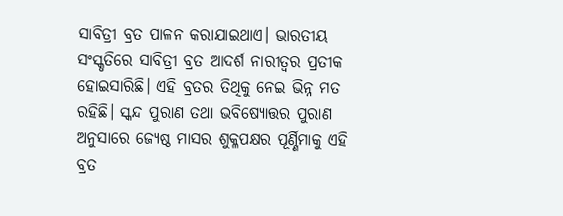ସାବିତ୍ରୀ ବ୍ରତ ପାଳନ କରାଯାଇଥାଏ। ଭାରତୀୟ ସଂସ୍କୃତିରେ ସାବିତ୍ରୀ ବ୍ରତ ଆଦର୍ଶ ନାରୀତ୍ବର ପ୍ରତୀକ ହୋଇସାରିଛି। ଏହି ବ୍ରତର ତିଥିକୁ ନେଇ ଭିନ୍ନ ମତ ରହିଛି। ସ୍କନ୍ଦ ପୁରାଣ ତଥା ଭବିଷ୍ୟୋତ୍ତର ପୁରାଣ ଅନୁସାରେ ଜ୍ୟେଷ୍ଠ ମାସର ଶୁକ୍ଳପକ୍ଷର ପୂର୍ଣ୍ଣିମାକୁ ଏହି ବ୍ରତ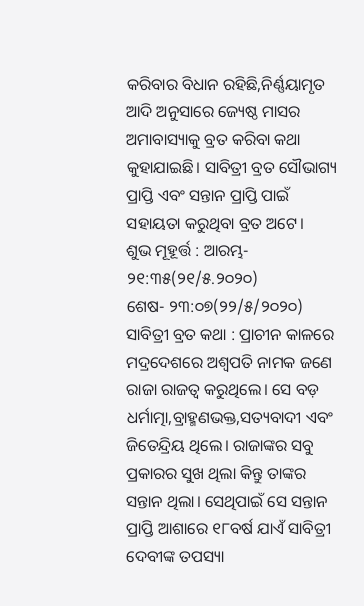କରିବାର ବିଧାନ ରହିଛି,ନିର୍ଣ୍ଣୟାମୃତ ଆଦି ଅନୁସାରେ ଜ୍ୟେଷ୍ଠ ମାସର ଅମାବାସ୍ୟାକୁ ବ୍ରତ କରିବା କଥା କୁହାଯାଇଛି। ସାବିତ୍ରୀ ବ୍ରତ ସୌଭାଗ୍ୟ ପ୍ରାପ୍ତି ଏବଂ ସନ୍ତାନ ପ୍ରାପ୍ତି ପାଇଁ ସହାୟତା କରୁଥିବା ବ୍ରତ ଅଟେ।
ଶୁଭ ମୂହୂର୍ତ୍ତ : ଆରମ୍ଭ- ୨୧:୩୫(୨୧/୫.୨୦୨୦)
ଶେଷ- ୨୩:୦୭(୨୨/୫/୨୦୨୦)
ସାବିତ୍ରୀ ବ୍ରତ କଥା : ପ୍ରାଚୀନ କାଳରେ ମଦ୍ରଦେଶରେ ଅଶ୍ବପତି ନାମକ ଜଣେ ରାଜା ରାଜତ୍ବ କରୁଥିଲେ। ସେ ବଡ଼ ଧର୍ମାତ୍ମା,ବ୍ରାହ୍ମଣଭକ୍ତ,ସତ୍ୟବାଦୀ ଏବଂ ଜିତେନ୍ଦ୍ରିୟ ଥିଲେ। ରାଜାଙ୍କର ସବୁ ପ୍ରକାରର ସୁଖ ଥିଲା କିନ୍ତୁ ତାଙ୍କର ସନ୍ତାନ ଥିଲା। ସେଥିପାଇଁ ସେ ସନ୍ତାନ ପ୍ରାପ୍ତି ଆଶାରେ ୧୮ବର୍ଷ ଯାଏଁ ସାବିତ୍ରୀ ଦେବୀଙ୍କ ତପସ୍ୟା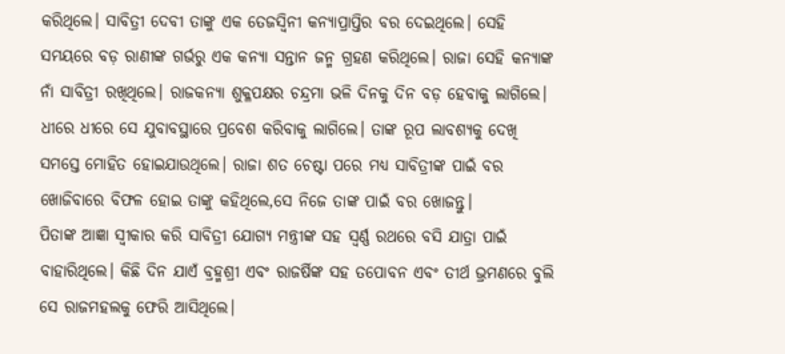କରିଥିଲେ। ସାବିତ୍ରୀ ଦେବୀ ତାଙ୍କୁ ଏକ ତେଜସ୍ବିନୀ କନ୍ୟାପ୍ରାପ୍ତିର ବର ଦେଇଥିଲେ। ସେହି ସମୟରେ ବଡ଼ ରାଣୀଙ୍କ ଗର୍ଭରୁ ଏକ କନ୍ୟା ସନ୍ତାନ ଜନ୍ମ ଗ୍ରହଣ କରିଥିଲେ। ରାଜା ସେହି କନ୍ୟାଙ୍କ ନାଁ ସାବିତ୍ରୀ ରଖିଥିଲେ। ରାଜକନ୍ୟା ଶୁକ୍ଳପକ୍ଷର ଚନ୍ଦ୍ରମା ଭଳି ଦିନକୁ ଦିନ ବଡ଼ ହେବାକୁ ଲାଗିଲେ। ଧୀରେ ଧୀରେ ସେ ଯୁବାବସ୍ଥାରେ ପ୍ରବେଶ କରିବାକୁ ଲାଗିଲେ। ତାଙ୍କ ରୂପ ଲାବଶ୍ୟକୁ ଦେଖି ସମସ୍ତେ ମୋହିତ ହୋଇଯାଉଥିଲେ। ରାଜା ଶତ ଚେଷ୍ଟା ପରେ ମଧ୍ୟ ସାବିତ୍ରୀଙ୍କ ପାଇଁ ବର ଖୋଜିବାରେ ବିଫଳ ହୋଇ ତାଙ୍କୁ କହିଥିଲେ,ସେ ନିଜେ ତାଙ୍କ ପାଇଁ ବର ଖୋଜନ୍ତୁ।
ପିତାଙ୍କ ଆଜ୍ଞା ସ୍ବୀକାର କରି ସାବିତ୍ରୀ ଯୋଗ୍ୟ ମନ୍ତ୍ରୀଙ୍କ ସହ ସ୍ବର୍ଣ୍ଣ ରଥରେ ବସି ଯାତ୍ରା ପାଇଁ ବାହାରିଥିଲେ। କିଛି ଦିନ ଯାଏଁ ବ୍ରହ୍ମଶ୍ରୀ ଏବଂ ରାଜର୍ଷିଙ୍କ ସହ ତପୋବନ ଏବଂ ତୀର୍ଥ ଭ୍ରମଣରେ ବୁଲି ସେ ରାଜମହଲକୁ ଫେରି ଆସିଥିଲେ।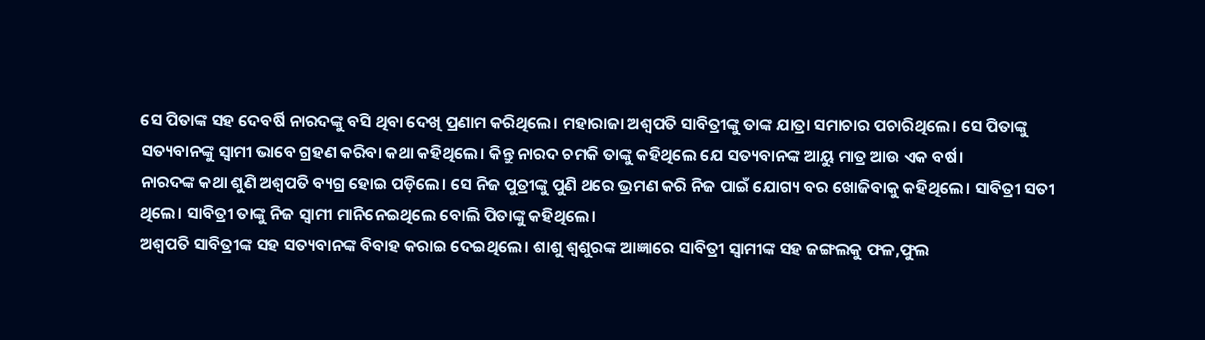ସେ ପିତାଙ୍କ ସହ ଦେବର୍ଷି ନାରଦଙ୍କୁ ବସି ଥିବା ଦେଖି ପ୍ରଣାମ କରିଥିଲେ। ମହାରାଜା ଅଶ୍ବପତି ସାବିତ୍ରୀଙ୍କୁ ତାଙ୍କ ଯାତ୍ରା ସମାଚାର ପଚାରିଥିଲେ। ସେ ପିତାଙ୍କୁ ସତ୍ୟବାନଙ୍କୁ ସ୍ବାମୀ ଭାବେ ଗ୍ରହଣ କରିବା କଥା କହିଥିଲେ। କିନ୍ତୁ ନାରଦ ଚମକି ତାଙ୍କୁ କହିଥିଲେ ଯେ ସତ୍ୟବାନଙ୍କ ଆୟୁ ମାତ୍ର ଆଉ ଏକ ବର୍ଷ।
ନାରଦଙ୍କ କଥା ଶୁଣି ଅଶ୍ବପତି ବ୍ୟଗ୍ର ହୋଇ ପଡ଼ିଲେ। ସେ ନିଜ ପୁତ୍ରୀଙ୍କୁ ପୁଣି ଥରେ ଭ୍ରମଣ କରି ନିଜ ପାଇଁ ଯୋଗ୍ୟ ବର ଖୋଜିବାକୁ କହିଥିଲେ। ସାବିତ୍ରୀ ସତୀ ଥିଲେ। ସାବିତ୍ରୀ ତାଙ୍କୁ ନିଜ ସ୍ବାମୀ ମାନିନେଇଥିଲେ ବୋଲି ପିତାଙ୍କୁ କହିଥିଲେ।
ଅଶ୍ବପତି ସାବିତ୍ରୀଙ୍କ ସହ ସତ୍ୟବାନଙ୍କ ବିବାହ କରାଇ ଦେଇଥିଲେ। ଶାଶୁ ଶ୍ବଶୁରଙ୍କ ଆଜ୍ଞାରେ ସାବିତ୍ରୀ ସ୍ବାମୀଙ୍କ ସହ ଜଙ୍ଗଲକୁ ଫଳ,ଫୁଲ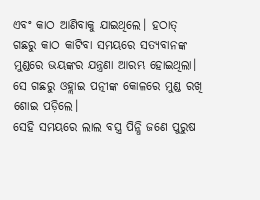ଏବଂ କାଠ ଆଣିବାକୁ ଯାଇଥିଲେ। ହଠାତ୍ ଗଛରୁ କାଠ କାଟିବା ସମୟରେ ସତ୍ୟବାନଙ୍କ ମୁଣ୍ଡରେ ଭୟଙ୍କର ଯନ୍ତ୍ରଣା ଆରମ୍ଭ ହୋଇଥିଲା। ସେ ଗଛରୁ ଓହ୍ଲାଇ ପତ୍ନୀଙ୍କ କୋଳରେ ମୁଣ୍ଡ ରଖି ଶୋଇ ପଡ଼ିଲେ।
ସେହି ସମୟରେ ଲାଲ ବସ୍ତ୍ର ପିନ୍ଧି ଜଣେ ପୁରୁଷ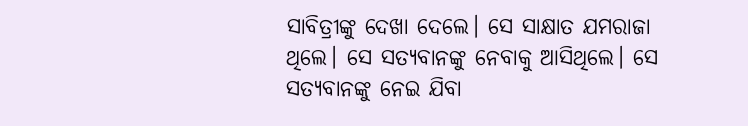ସାବିତ୍ରୀଙ୍କୁ ଦେଖା ଦେଲେ। ସେ ସାକ୍ଷାତ ଯମରାଜା ଥିଲେ। ସେ ସତ୍ୟବାନଙ୍କୁ ନେବାକୁ ଆସିଥିଲେ। ସେ ସତ୍ୟବାନଙ୍କୁ ନେଇ ଯିବା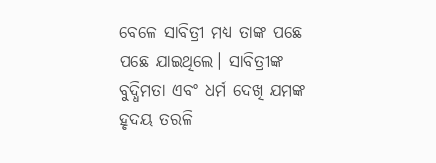ବେଳେ ସାବିତ୍ରୀ ମଧ୍ୟ ତାଙ୍କ ପଛେ ପଛେ ଯାଇଥିଲେ। ସାବିତ୍ରୀଙ୍କ ବୁଦ୍ଧିମତା ଏବଂ ଧର୍ମ ଦେଖି ଯମଙ୍କ ହୃଦୟ ତରଳି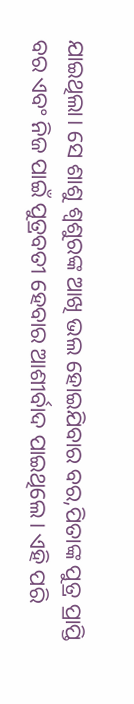ଯାଇଥିଲା। ସେ ଶାଶୁ ଶ୍ବଶୁରଙ୍କ ଆଖି ଭଲ ହୋଇଯିବାର ବର,ପିତାଙ୍କ ପୁତ୍ର ପ୍ରାପ୍ତି ବର ଏବଂ ନିଜ ପାଇଁ ପୁତ୍ରବତୀ ହେବାର ଆଶୀର୍ବାଦ ପାଇଥିଲେ। ଏହି ପରି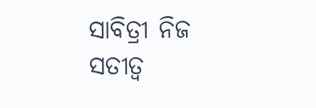ସାବିତ୍ରୀ ନିଜ ସତୀତ୍ବ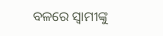ବଳରେ ସ୍ବାମୀଙ୍କୁ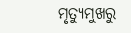ମୃତ୍ୟୁମୁଖରୁ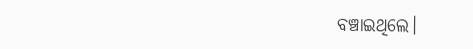ବଞ୍ଚାଇଥିଲେ।